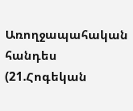Առողջապահական հանդես (21.Հոգեկան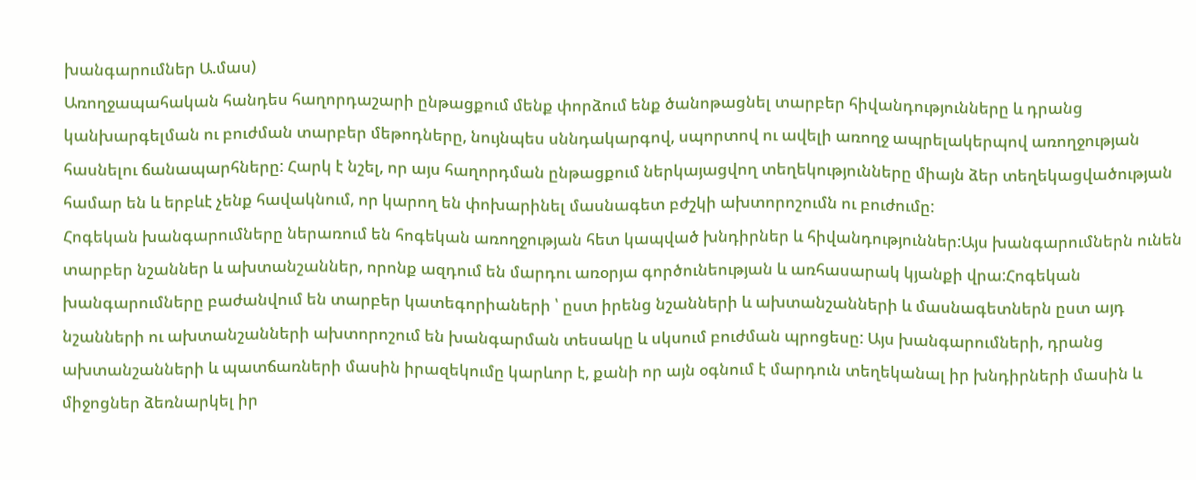խանգարումներ Ա.մաս)
Առողջապահական հանդես հաղորդաշարի ընթացքում մենք փորձում ենք ծանոթացնել տարբեր հիվանդությունները և դրանց կանխարգելման ու բուժման տարբեր մեթոդները, նույնպես սննդակարգով, սպորտով ու ավելի առողջ ապրելակերպով առողջության հասնելու ճանապարհները: Հարկ է նշել, որ այս հաղորդման ընթացքում ներկայացվող տեղեկությունները միայն ձեր տեղեկացվածության համար են և երբևէ չենք հավակնում, որ կարող են փոխարինել մասնագետ բժշկի ախտորոշումն ու բուժումը:
Հոգեկան խանգարումները ներառում են հոգեկան առողջության հետ կապված խնդիրներ և հիվանդություններ:Այս խանգարումներն ունեն տարբեր նշաններ և ախտանշաններ, որոնք ազդում են մարդու առօրյա գործունեության և առհասարակ կյանքի վրա:Հոգեկան խանգարումները բաժանվում են տարբեր կատեգորիաների ՝ ըստ իրենց նշանների և ախտանշանների և մասնագետներն ըստ այդ նշանների ու ախտանշանների ախտորոշում են խանգարման տեսակը և սկսում բուժման պրոցեսը: Այս խանգարումների, դրանց ախտանշանների և պատճառների մասին իրազեկումը կարևոր է, քանի որ այն օգնում է մարդուն տեղեկանալ իր խնդիրների մասին և միջոցներ ձեռնարկել իր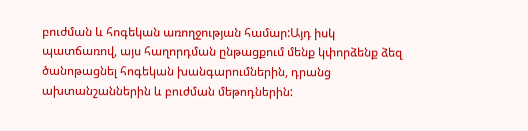բուժման և հոգեկան առողջության համար:Այդ իսկ պատճառով, այս հաղորդման ընթացքում մենք կփորձենք ձեզ ծանոթացնել հոգեկան խանգարումներին, դրանց ախտանշաններին և բուժման մեթոդներին: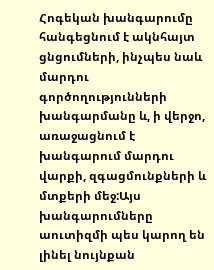Հոգեկան խանգարումը հանգեցնում է ակնհայտ ցնցումների, ինչպես նաև մարդու գործողությունների խանգարմանը և, ի վերջո, առաջացնում է խանգարում մարդու վարքի, զգացմունքների և մտքերի մեջ:Այս խանգարումները աուտիզմի պես կարող են լինել նույնքան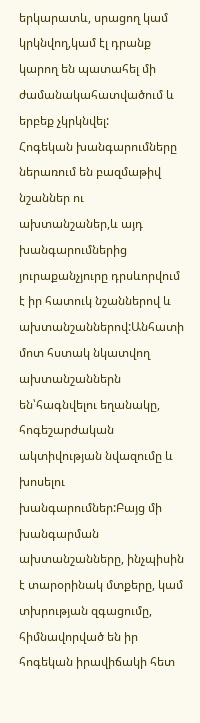երկարատև, սրացող կամ կրկնվող,կամ էլ դրանք կարող են պատահել մի ժամանակահատվածում և երբեք չկրկնվել:
Հոգեկան խանգարումները ներառում են բազմաթիվ նշաններ ու ախտանշաներ,և այդ խանգարումներից յուրաքանչյուրը դրսևորվում է իր հատուկ նշաններով և ախտանշաններով:Անհատի մոտ հստակ նկատվող ախտանշաններն են՝հագնվելու եղանակը, հոգեշարժական ակտիվության նվազումը և խոսելու խանգարումներ:Բայց մի խանգարման ախտանշանները, ինչպիսին է տարօրինակ մտքերը, կամ տխրության զգացումը, հիմնավորված են իր հոգեկան իրավիճակի հետ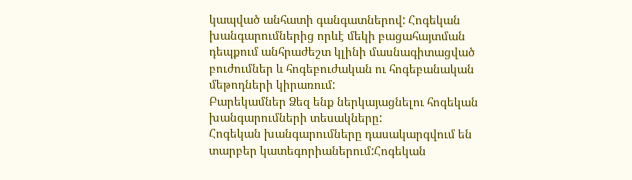կապված անհատի գանգատներով: Հոգեկան խանգարումներից որևէ մեկի բացահայտման դեպքում անհրաժեշտ կլինի մասնագիտացված բուժումներ և հոգեբուժական ու հոգեբանական մեթոդների կիրառում:
Բարեկամներ Ձեզ ենք ներկայացնելու հոգեկան խանգարումների տեսակները:
Հոգեկան խանգարումները դասակարգվում են տարբեր կատեգորիաներում:Հոգեկան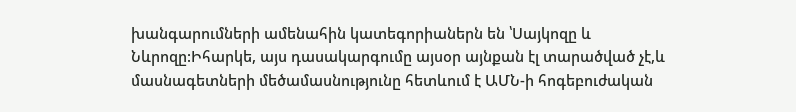խանգարումների ամենահին կատեգորիաներն են ՝Սայկոզը և Նևրոզը:Իհարկե, այս դասակարգումը այսօր այնքան էլ տարածված չէ,և մասնագետների մեծամասնությունը հետևում է ԱՄՆ-ի հոգեբուժական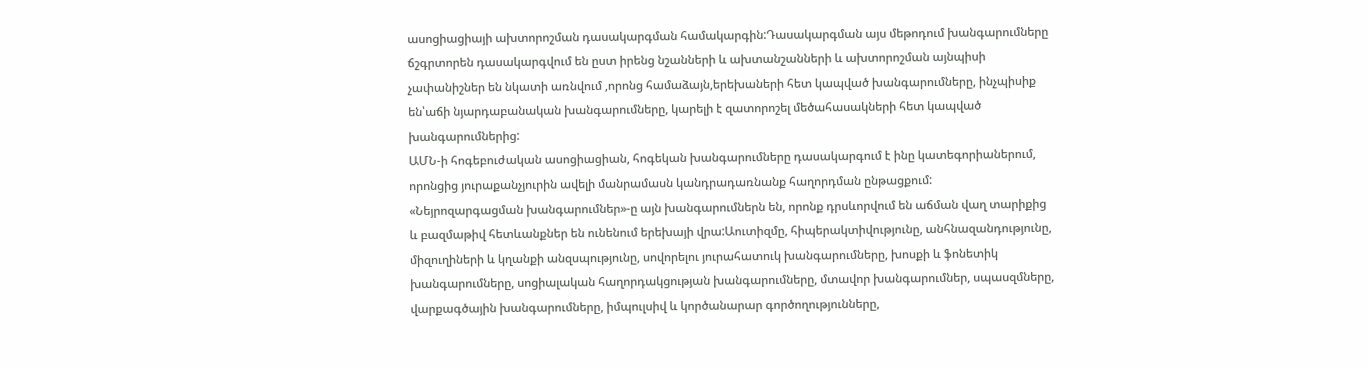ասոցիացիայի ախտորոշման դասակարգման համակարգին:Դասակարգման այս մեթոդում խանգարումները ճշգրտորեն դասակարգվում են ըստ իրենց նշանների և ախտանշանների և ախտորոշման այնպիսի չափանիշներ են նկատի առնվում ,որոնց համաձայն,երեխաների հետ կապված խանգարումները, ինչպիսիք են՝աճի նյարդաբանական խանգարումները, կարելի է զատորոշել մեծահասակների հետ կապված խանգարումներից:
ԱՄՆ-ի հոգեբուժական ասոցիացիան, հոգեկան խանգարումները դասակարգում է ինը կատեգորիաներում, որոնցից յուրաքանչյուրին ավելի մանրամասն կանդրադառնանք հաղորդման ընթացքում:
«Նեյրոզարգացման խանգարումներ»-ը այն խանգարումներն են, որոնք դրսևորվում են աճման վաղ տարիքից և բազմաթիվ հետևանքներ են ունենում երեխայի վրա:Աուտիզմը, հիպերակտիվությունը, անհնազանդությունը, միզուղիների և կղանքի անզսպությունը, սովորելու յուրահատուկ խանգարումները, խոսքի և ֆոնետիկ խանգարումները, սոցիալական հաղորդակցության խանգարումները, մտավոր խանգարումներ, սպասզմները, վարքագծային խանգարումները, իմպուլսիվ և կործանարար գործողությունները,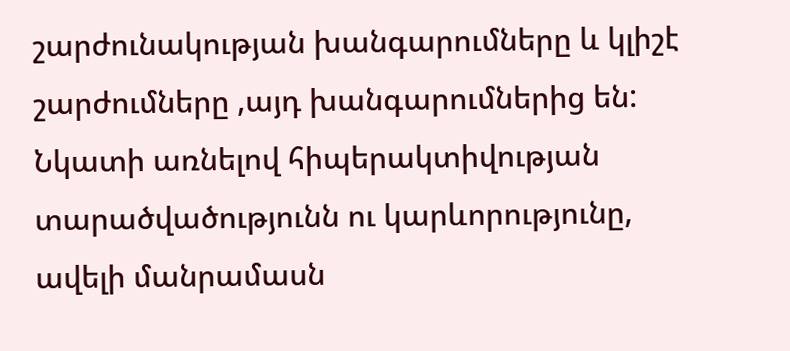շարժունակության խանգարումները և կլիշէ շարժումները ,այդ խանգարումներից են: Նկատի առնելով հիպերակտիվության տարածվածությունն ու կարևորությունը, ավելի մանրամասն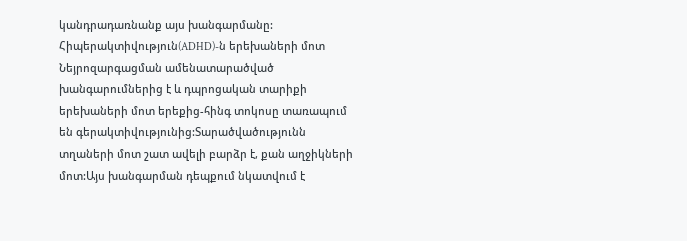կանդրադառնանք այս խանգարմանը:
Հիպերակտիվություն(ADHD)-ն երեխաների մոտ Նեյրոզարգացման ամենատարածված խանգարումներից է և դպրոցական տարիքի երեխաների մոտ երեքից-հինգ տոկոսը տառապում են գերակտիվությունից:Տարածվածությունն տղաների մոտ շատ ավելի բարձր է, քան աղջիկների մոտ:Այս խանգարման դեպքում նկատվում է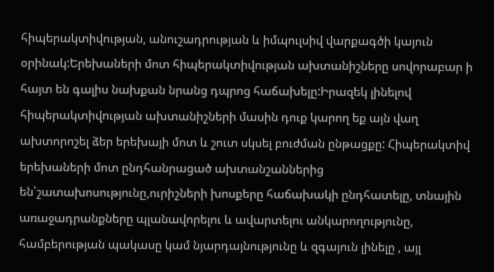հիպերակտիվության, անուշադրության և իմպուլսիվ վարքագծի կայուն օրինակ:Երեխաների մոտ հիպերակտիվության ախտանիշները սովորաբար ի հայտ են գալիս նախքան նրանց դպրոց հաճախելը:Իրազեկ լինելով հիպերակտիվության ախտանիշների մասին դուք կարող եք այն վաղ ախտորոշել ձեր երեխայի մոտ և շուտ սկսել բուժման ընթացքը: Հիպերակտիվ երեխաների մոտ ընդհանրացած ախտանշաններից են՝շատախոսությունը,ուրիշների խոսքերը հաճախակի ընդհատելը, տնային առաջադրանքները պլանավորելու և ավարտելու անկարողությունը, համբերության պակասը կամ նյարդայնությունը և զգայուն լինելը , այլ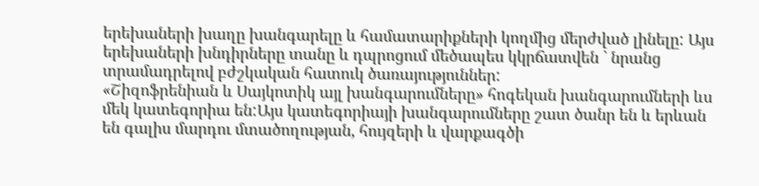երեխաների խաղը խանգարելը և համատարիքների կողմից մերժված լինելը: Այս երեխաների խնդիրները տանը և դպրոցում մեծապես կկրճատվեն ` նրանց տրամադրելով բժշկական հատուկ ծառայություններ:
«Շիզոֆրենիան և Սայկոտիկ այլ խանգարումները» հոգեկան խանգարումների ևս մեկ կատեգորիա են:Այս կատեգորիայի խանգարումները շատ ծանր են և երևան են գալիս մարդու մտածողության, հույզերի և վարքագծի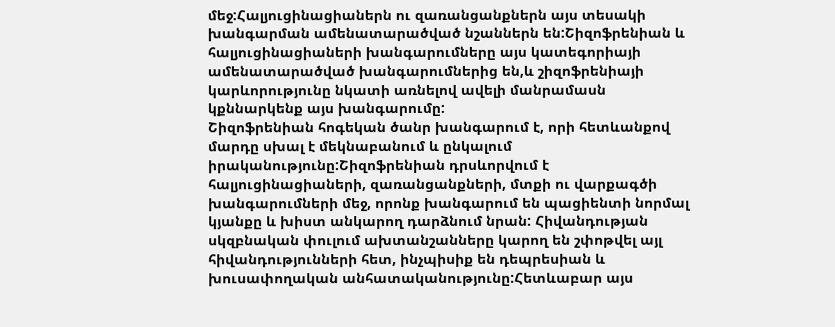մեջ:Հալյուցինացիաներն ու զառանցանքներն այս տեսակի խանգարման ամենատարածված նշաններն են:Շիզոֆրենիան և հալյուցինացիաների խանգարումները այս կատեգորիայի ամենատարածված խանգարումներից են,և շիզոֆրենիայի կարևորությունը նկատի առնելով ավելի մանրամասն կքննարկենք այս խանգարումը:
Շիզոֆրենիան հոգեկան ծանր խանգարում է, որի հետևանքով մարդը սխալ է մեկնաբանում և ընկալում իրականությունը:Շիզոֆրենիան դրսևորվում է հալյուցինացիաների, զառանցանքների, մտքի ու վարքագծի խանգարումների մեջ, որոնք խանգարում են պացիենտի նորմալ կյանքը և խիստ անկարող դարձնում նրան: Հիվանդության սկզբնական փուլում ախտանշանները կարող են շփոթվել այլ հիվանդությունների հետ, ինչպիսիք են դեպրեսիան և խուսափողական անհատականությունը:Հետևաբար այս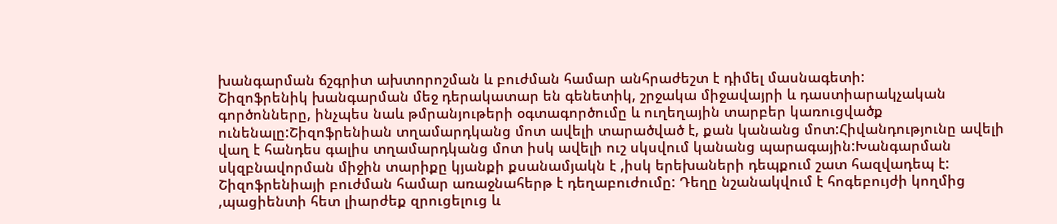խանգարման ճշգրիտ ախտորոշման և բուժման համար անհրաժեշտ է դիմել մասնագետի:
Շիզոֆրենիկ խանգարման մեջ դերակատար են գենետիկ, շրջակա միջավայրի և դաստիարակչական գործոնները, ինչպես նաև թմրանյութերի օգտագործումը և ուղեղային տարբեր կառուցվածք ունենալը:Շիզոֆրենիան տղամարդկանց մոտ ավելի տարածված է, քան կանանց մոտ:Հիվանդությունը ավելի վաղ է հանդես գալիս տղամարդկանց մոտ իսկ ավելի ուշ սկսվում կանանց պարագային:Խանգարման սկզբնավորման միջին տարիքը կյանքի քսանամյակն է ,իսկ երեխաների դեպքում շատ հազվադեպ է: Շիզոֆրենիայի բուժման համար առաջնահերթ է դեղաբուժումը: Դեղը նշանակվում է հոգեբույժի կողմից ,պացիենտի հետ լիարժեք զրուցելուց և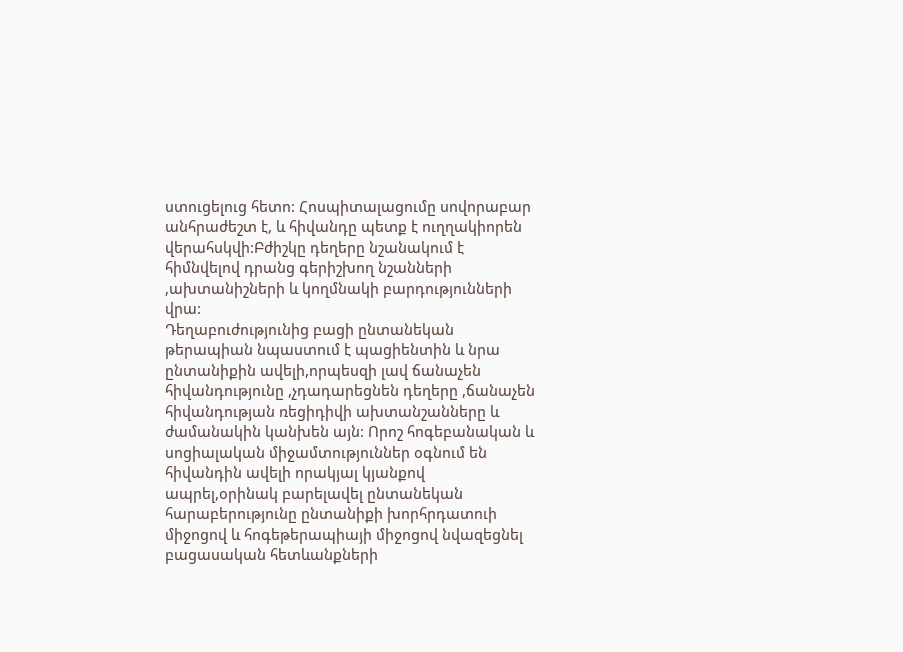ստուցելուց հետո: Հոսպիտալացումը սովորաբար անհրաժեշտ է, և հիվանդը պետք է ուղղակիորեն վերահսկվի:Բժիշկը դեղերը նշանակում է հիմնվելով դրանց գերիշխող նշանների ,ախտանիշների և կողմնակի բարդությունների վրա:
Դեղաբուժությունից բացի ընտանեկան թերապիան նպաստում է պացիենտին և նրա ընտանիքին ավելի,որպեսզի լավ ճանաչեն հիվանդությունը ,չդադարեցնեն դեղերը ,ճանաչեն հիվանդության ռեցիդիվի ախտանշանները և ժամանակին կանխեն այն: Որոշ հոգեբանական և սոցիալական միջամտություններ օգնում են հիվանդին ավելի որակյալ կյանքով ապրել,օրինակ բարելավել ընտանեկան հարաբերությունը ընտանիքի խորհրդատուի միջոցով և հոգեթերապիայի միջոցով նվազեցնել բացասական հետևանքների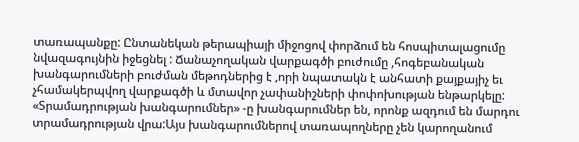տառապանքը: Ընտանեկան թերապիայի միջոցով փորձում են հոսպիտալացումը նվազագույնին իջեցնել : Ճանաչողական վարքագծի բուժումը ,հոգեբանական խանգարումների բուժման մեթոդներից է ,որի նպատակն է անհատի քայքայիչ եւ չհամակերպվող վարքագծի և մտավոր չափանիշների փոփոխության ենթարկելը:
«Տրամադրության խանգարումներ» -ը խանգարումներ են, որոնք ազդում են մարդու տրամադրության վրա:Այս խանգարումներով տառապողները չեն կարողանում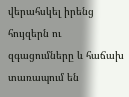վերահսկել իրենց հույզերն ու զգացումները և հաճախ տառապում են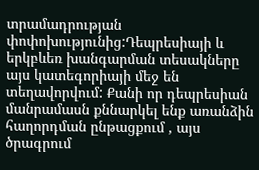տրամադրության փոփոխությունից:Դեպրեսիայի և երկբևեռ խանգարման տեսակները այս կատեգորիայի մեջ են տեղավորվում: Քանի որ դեպրեսիան մանրամասն քննարկել ենք առանձին հաղորդման ընթացքում , այս ծրագրում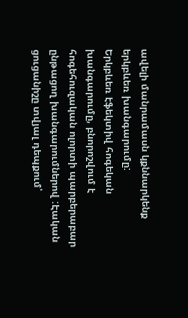ավելի մանրամասն կքննարկենք երկբևեռ խանգարումը:
Երկբևեռ էֆեկտիվ հոգեկան խանգարումը, բնորոշվում է հոգեհուզական ոլորտի պարբերաբար ընթացող խանգարումներով :Էական ցուցանիշը տվյալ դեպքում՝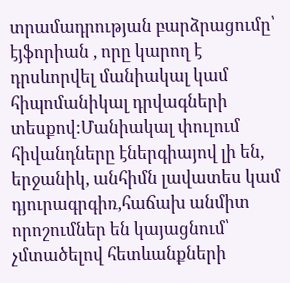տրամադրության բարձրացումը՝ էյֆորիան , որը կարող է դրսևորվել մանիակալ կամ հիպոմանիկալ դրվագների տեսքով:Մանիակալ փուլում հիվանդները էներգիայով լի են, երջանիկ, անհիմն լավատես կամ դյուրագրգիռ,հաճախ անմիտ որոշումներ են կայացնում՝ չմտածելով հետևանքների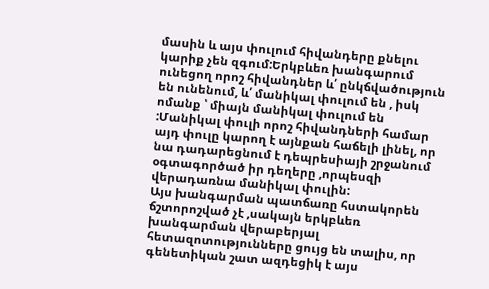մասին և այս փուլում հիվանդերը քնելու կարիք չեն զգում:Երկբևեռ խանգարում ունեցող որոշ հիվանդներ և՛ ընկճվածություն են ունենում, և՛ մանիկալ փուլում են , իսկ ոմանք ՝ միայն մանիկալ փուլում են :Մանիկալ փուլի որոշ հիվանդների համար այդ փուլը կարող է այնքան հաճելի լինել, որ նա դադարեցնում է դեպրեսիայի շրջանում օգտագործած իր դեղերը ,որպեսզի վերադառնա մանիկալ փուլին:
Այս խանգարման պատճառը հստակորեն ճշտորոշված չէ ,սակայն երկբևեռ խանգարման վերաբերյալ հետազոտությունները ցույց են տալիս, որ գենետիկան շատ ազդեցիկ է այս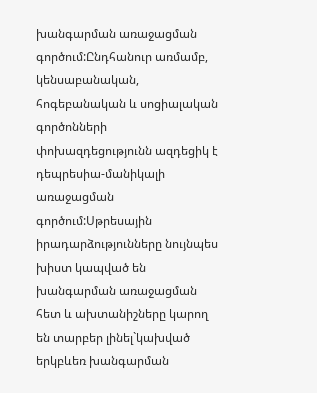խանգարման առաջացման գործում:Ընդհանուր առմամբ, կենսաբանական, հոգեբանական և սոցիալական գործոնների փոխազդեցությունն ազդեցիկ է դեպրեսիա-մանիկալի առաջացման գործում:Սթրեսային իրադարձությունները նույնպես խիստ կապված են խանգարման առաջացման հետ և ախտանիշները կարող են տարբեր լինել`կախված երկբևեռ խանգարման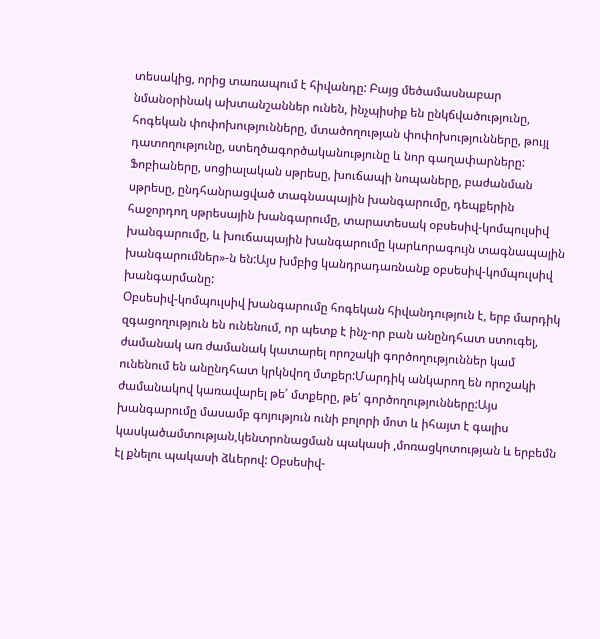տեսակից, որից տառապում է հիվանդը: Բայց մեծամասնաբար նմանօրինակ ախտանշաններ ունեն, ինչպիսիք են ընկճվածությունը, հոգեկան փոփոխությունները, մտածողության փոփոխությունները, թույլ դատողությունը, ստեղծագործականությունը և նոր գաղափարները:
Ֆոբիաները, սոցիալական սթրեսը, խուճապի նոպաները, բաժանման սթրեսը, ընդհանրացված տագնապային խանգարումը, դեպքերին հաջորդող սթրեսային խանգարումը, տարատեսակ օբսեսիվ-կոմպուլսիվ խանգարումը, և խուճապային խանգարումը կարևորագույն տագնապային խանգարումներ»-ն են:Այս խմբից կանդրադառնանք օբսեսիվ-կոմպուլսիվ խանգարմանը:
Օբսեսիվ-կոմպուլսիվ խանգարումը հոգեկան հիվանդություն է, երբ մարդիկ զգացողություն են ունենում, որ պետք է ինչ-որ բան անընդհատ ստուգել, ժամանակ առ ժամանակ կատարել որոշակի գործողություններ կամ ունենում են անընդհատ կրկնվող մտքեր:Մարդիկ անկարող են որոշակի ժամանակով կառավարել թե՛ մտքերը, թե՛ գործողությունները:Այս խանգարումը մասամբ գոյություն ունի բոլորի մոտ և իհայտ է գալիս կասկածամտության,կենտրոնացման պակասի ,մոռացկոտության և երբեմն էլ քնելու պակասի ձևերով: Օբսեսիվ-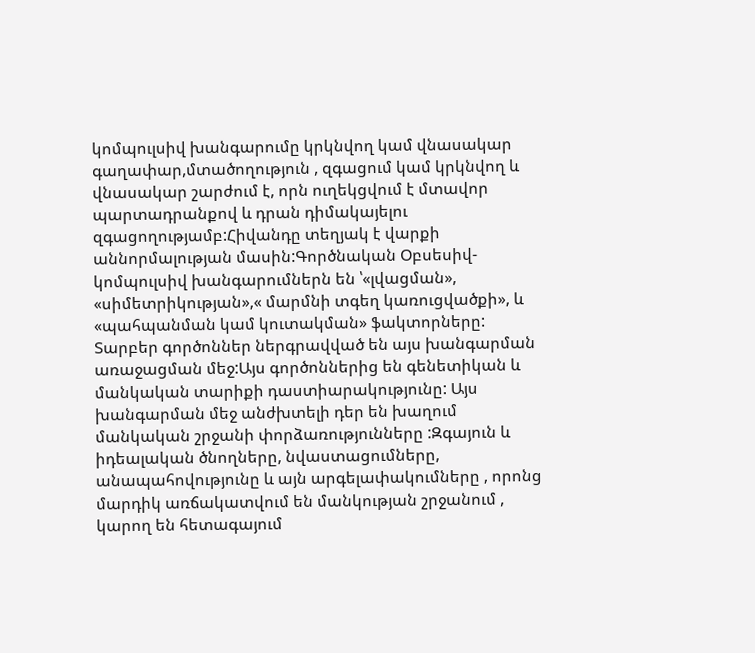կոմպուլսիվ խանգարումը կրկնվող կամ վնասակար գաղափար,մտածողություն , զգացում կամ կրկնվող և վնասակար շարժում է, որն ուղեկցվում է մտավոր պարտադրանքով և դրան դիմակայելու զգացողությամբ:Հիվանդը տեղյակ է վարքի աննորմալության մասին:Գործնական Օբսեսիվ-կոմպուլսիվ խանգարումներն են ՝«լվացման», «սիմետրիկության»,« մարմնի տգեղ կառուցվածքի», և «պահպանման կամ կուտակման» ֆակտորները:
Տարբեր գործոններ ներգրավված են այս խանգարման առաջացման մեջ:Այս գործոններից են գենետիկան և մանկական տարիքի դաստիարակությունը: Այս խանգարման մեջ անժխտելի դեր են խաղում մանկական շրջանի փորձառությունները :Զգայուն և իդեալական ծնողները, նվաստացումները, անապահովությունը և այն արգելափակումները , որոնց մարդիկ առճակատվում են մանկության շրջանում , կարող են հետագայում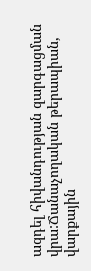ազդել հիվանդության զարգացման վրա:Ճանաչողական թերապիան, վարքային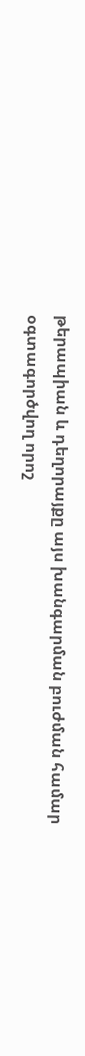թերապիան և դեղորայքը այս խանգարման բուժման համար օգտագործվող որոշ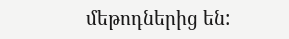մեթոդներից են: